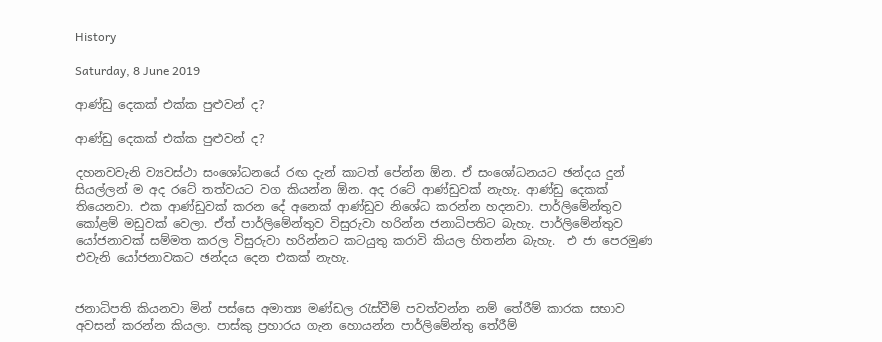History

Saturday, 8 June 2019

ආණ්ඩු දෙකක් එක්ක පුළුවන් ද?

ආණ්ඩු දෙකක් එක්ක පුළුවන් ද?

දහනවවැනි ව්‍යවස්ථා සංශෝධනයේ රඟ දැන් කාටත් පේන්න ඕන. ඒ සංශෝධනයට ඡන්දය දුන් සියල්ලන් ම අද රටේ තත්වයට වග කියන්න ඕන. අද රටේ ආණ්ඩුවක් නැහැ. ආණ්ඩු දෙකක් තියෙනවා. එක ආණ්ඩුවක් කරන දේ අනෙක් ආණ්ඩුව නිශේධ කරන්න හදනවා. පාර්ලිමේන්තුව කෝළම් මඩුවක් වෙලා. ඒත් පාර්ලිමේන්තුව විසුරුවා හරින්න ජනාධිපතිට බැහැ. පාර්ලිමේන්තුව යෝජනාවක් සම්මත කරල විසුරුවා හරින්නට කටයුතු කරාවි කියල හිතන්න බැහැ.  එ ජා පෙරමුණ එවැනි යෝජනාවකට ඡන්දය දෙන එකක් නැහැ.


ජනාධිපති කියනවා මින් පස්සෙ අමාත්‍ය මණ්ඩල රැස්වීම් පවත්වන්න නම් තේරීම් කාරක සභාව අවසන් කරන්න කියලා. පාස්කු ප්‍රහාරය ගැන හොයන්න පාර්ලිමේන්තු තේරීම්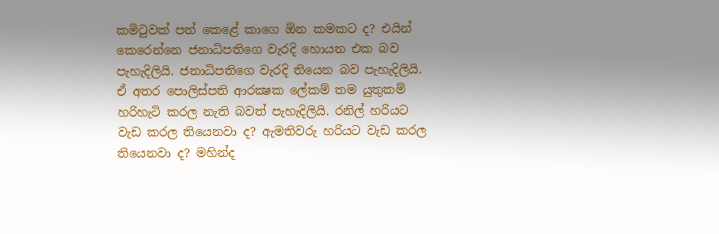කමිටුවක් පත් කෙළේ කාගෙ ඕන කමකට ද? එයින් කෙරෙන්නෙ ජනාධිපතිගෙ වැරදි හොයන එක බව පැහැදිලියි. ජනාධිපතිගෙ වැරදි තියෙන බව පැහැදිලියි. ඒ අතර පොලිස්පති ආරක්‍ෂක ලේකම් තම යුතුකම් හරිහැටි කරල නැති බවත් පැහැදිලියි. රනිල් හරියට වැඩ කරල තියෙනවා ද? ඇමතිවරු හරියට වැඩ කරල තියෙනවා ද? මහින්ද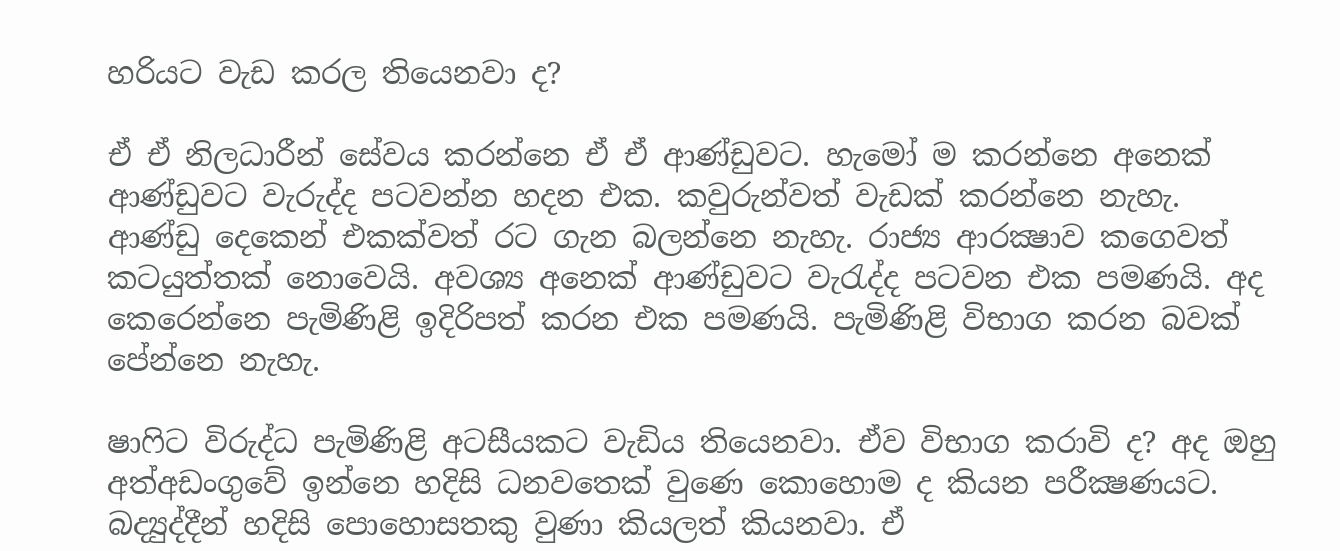හරියට වැඩ කරල තියෙනවා ද?

ඒ ඒ නිලධාරීන් සේවය කරන්නෙ ඒ ඒ ආණ්ඩුවට. හැමෝ ම කරන්නෙ අනෙක් ආණ්ඩුවට වැරුද්ද පටවන්න හදන එක. කවුරුන්වත් වැඩක් කරන්නෙ නැහැ. ආණ්ඩු දෙකෙන් එකක්වත් රට ගැන බලන්නෙ නැහැ. රාජ්‍ය ආරක්‍ෂාව කගෙවත් කටයුත්තක් නොවෙයි. අවශ්‍ය අනෙක් ආණ්ඩුවට වැරැද්ද පටවන එක පමණයි. අද කෙරෙන්නෙ පැමිණිළි ඉදිරිපත් කරන එක පමණයි. පැමිණිළි විභාග කරන බවක් පේන්නෙ නැහැ.

ෂාෆිට විරුද්ධ පැමිණිළි අටසීයකට වැඩිය තියෙනවා. ඒව විභාග කරාවි ද? අද ඔහු අත්අඩංගුවේ ඉන්නෙ හදිසි ධනවතෙක් වුණෙ කොහොම ද කියන පරීක්‍ෂණයට. බද්‍යුද්දීන් හදිසි පොහොසතකු වුණා කියලත් කියනවා. ඒ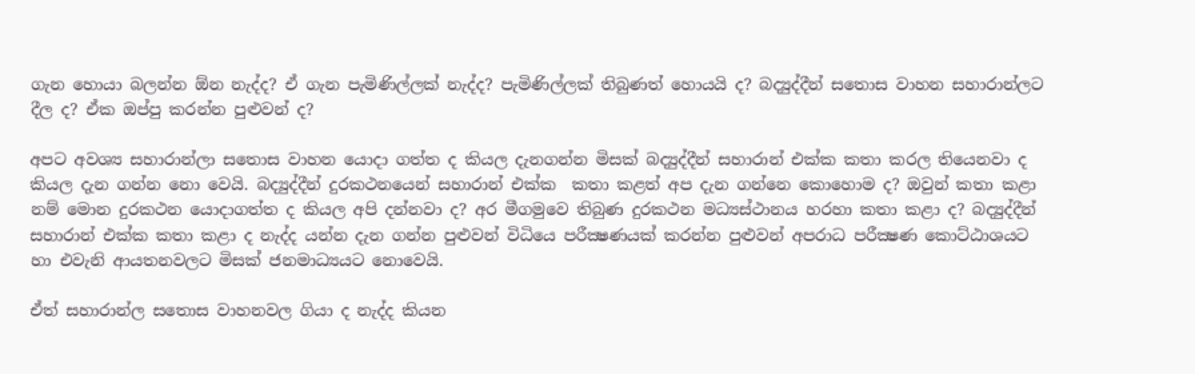ගැන හොයා බලන්න ඕන නැද්ද? ඒ ගැන පැමිණිල්ලක් නැද්ද? පැමිණිල්ලක් තිබුණත් හොයයි ද? බද්‍යුද්දීන් සතොස වාහන සහාරාන්ලට දීල ද? ඒක ඔප්පු කරන්න පුළුවන් ද?

අපට අවශ්‍ය සහාරාන්ලා සතොස වාහන යොදා ගත්ත ද කියල දැනගන්න මිසක් බද්‍යුද්දීන් සහාරාන් එක්ක කතා කරල තියෙනවා ද කියල දැන ගන්න නො වෙයි. බද්‍යුද්දීන් දුරකථනයෙන් සහාරාන් එක්ක  කතා කළත් අප දැන ගන්නෙ කොහොම ද? ඔවුන් කතා කළා නම් මොන දුරකථන යොදාගත්ත ද කියල අපි දන්නවා ද? අර මීගමුවෙ තිබුණ දුරකථන මධ්‍යස්ථානය හරහා කතා කළා ද? බද්‍යුද්දීන් සහාරාන් එක්ක කතා කළා ද නැද්ද යන්න දැන ගන්න පුළුවන් විධියෙ පරීක්‍ෂණයක් කරන්න පුළුවන් අපරාධ පරීක්‍ෂණ කොට්ඨාශයට හා එවැනි ආයතනවලට මිසක් ජනමාධ්‍යයට නොවෙයි.

ඒත් සහාරාන්ල සතොස වාහනවල ගියා ද නැද්ද කියන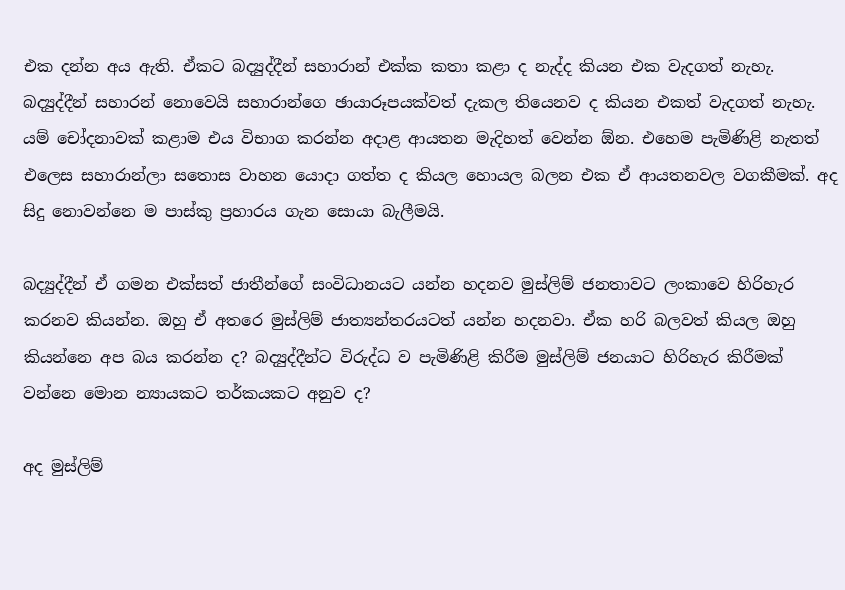එක දන්න අය ඇති. ඒකට බද්‍යුද්දීන් සහාරාන් එක්ක කතා කළා ද නැද්ද කියන එක වැදගත් නැහැ. බද්‍යුද්දීන් සහාරන් නොවෙයි සහාරාන්ගෙ ඡායාරූපයක්වත් දැකල තියෙනව ද කියන එකත් වැදගත් නැහැ.  යම් චෝදනාවක් කළාම එය විභාග කරන්න අදාළ ආයතන මැදිහත් වෙන්න ඕන. එහෙම පැමිණිළි නැතත් එලෙස සහාරාන්ලා සතොස වාහන යොදා ගත්ත ද කියල හොයල බලන එක ඒ ආයතනවල වගකීමක්. අද සිදු නොවන්නෙ ම පාස්කු ප්‍රහාරය ගැන සොයා බැලීමයි.

බද්‍යුද්දීන් ඒ ගමන එක්සත් ජාතීන්ගේ සංවිධානයට යන්න හදනව මුස්ලිම් ජනතාවට ලංකාවෙ හිරිහැර කරනව කියන්න. ඔහු ඒ අතරෙ මුස්ලිම් ජාත්‍යන්තරයටත් යන්න හදනවා. ඒක හරි බලවත් කියල ඔහු කියන්නෙ අප බය කරන්න ද? බද්‍යුද්දීන්ට විරුද්ධ ව පැමිණිළි කිරීම මුස්ලිම් ජනයාට හිරිහැර කිරීමක් වන්නෙ මොන න්‍යායකට තර්කයකට අනුව ද?

අද මුස්ලිම්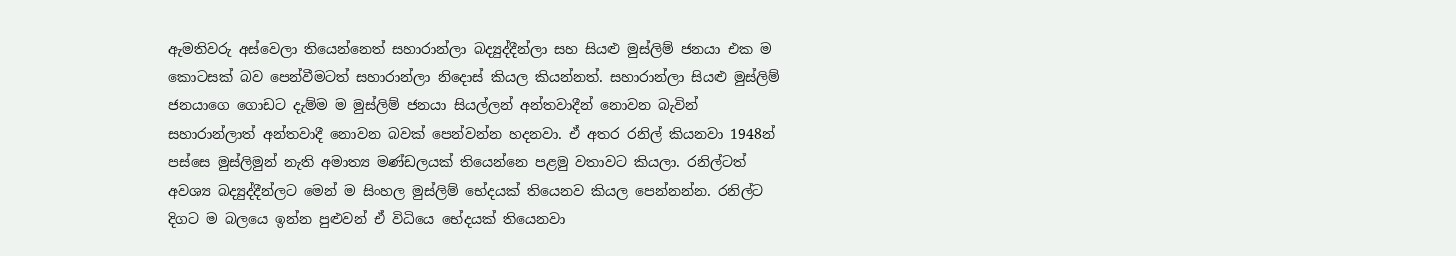ඇමතිවරු අස්වෙලා තියෙන්නෙත් සහාරාන්ලා බද්‍යුද්දීන්ලා සහ සියළු මුස්ලිම් ජනයා එක ම කොටසක් බව පෙන්වීමටත් සහාරාන්ලා නිදොස් කියල කියන්නත්. සහාරාන්ලා සියළු මුස්ලිම් ජනයාගෙ ගොඩට දැම්ම ම මුස්ලිම් ජනයා සියල්ලන් අන්තවාදීන් නොවන බැවින් සහාරාන්ලාත් අන්තවාදී නොවන බවක් පෙන්වන්න හදනවා. ඒ අතර රනිල් කියනවා 1948න් පස්සෙ මුස්ලිමුන් නැති අමාත්‍ය මණ්ඩලයක් තියෙන්නෙ පළමු වතාවට කියලා. රනිල්ටත් අවශ්‍ය බද්‍යුද්දීන්ලට මෙන් ම සිංහල මුස්ලිම් භේදයක් තියෙනව කියල පෙන්නන්න. රනිල්ට දිගට ම බලයෙ ඉන්න පුළුවන් ඒ විධියෙ භේදයක් තියෙනවා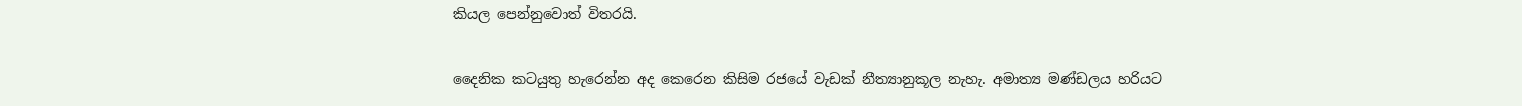කියල පෙන්නුවොත් විතරයි.

දෛනික කටයුතු හැරෙන්න අද කෙරෙන කිසිම රජයේ වැඩක් නීත්‍යානුකූල නැහැ. අමාත්‍ය මණ්ඩලය හරියට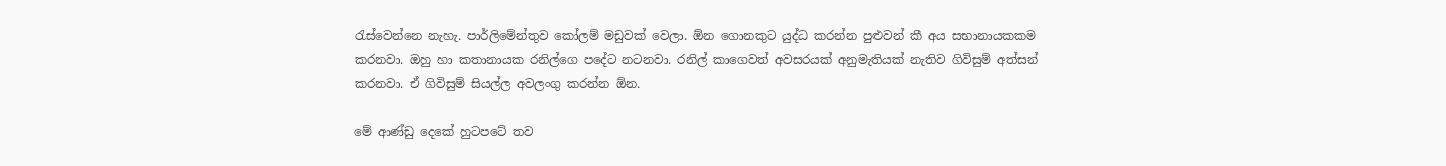රැස්වෙන්නෙ නැහැ. පාර්ලිමේන්තුව කෝලම් මඩුවක් වෙලා. ඕන ගොනකුට යුද්ධ කරන්න පුළුවන් කී අය සභානායකකම කරනවා. ඔහු හා කතානායක රනිල්ගෙ පදේට නටනවා. රනිල් කාගෙවත් අවසරයක් අනුමැතියක් නැතිව ගිවිසුම් අත්සන් කරනවා. ඒ ගිවිසුම් සියල්ල අවලංගු කරන්න ඕන.

මේ ආණ්ඩු දෙකේ හුටපටේ තව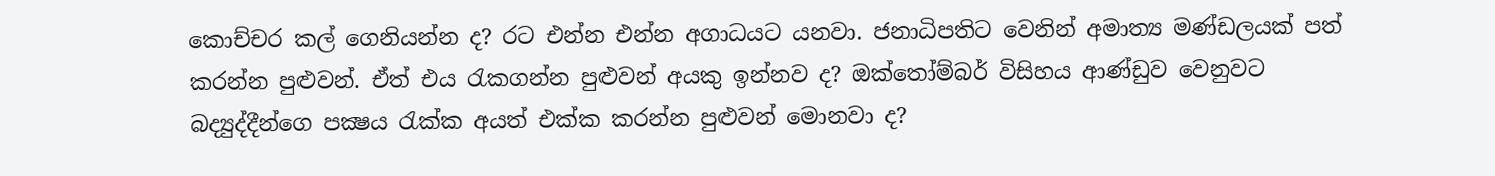කොච්චර කල් ගෙනියන්න ද? රට එන්න එන්න අගාධයට යනවා. ජනාධිපතිට වෙනින් අමාත්‍ය මණ්ඩලයක් පත් කරන්න පුළුවන්. ඒත් එය රැකගන්න පුළුවන් අයකු ඉන්නව ද? ඔක්තෝම්බර් විසිහය ආණ්ඩුව වෙනුවට බද්‍යුද්දීන්ගෙ පක්‍ෂය රැක්ක අයත් එක්ක කරන්න පුළුවන් මොනවා ද?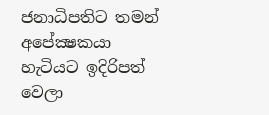ජනාධිපතිට තමන් අපේක්‍ෂකයා හැටියට ඉදිරිපත් වෙලා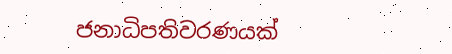ජනාධිපතිවරණයක්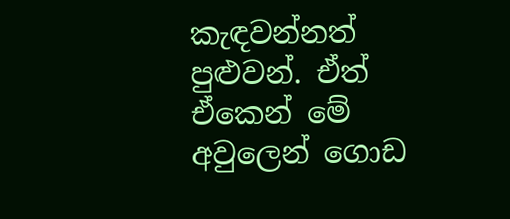කැඳවන්නත් පුළුවන්. ඒත් ඒකෙන් මේ අවුලෙන් ගොඩ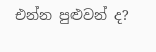එන්න පුළුවන් ද?